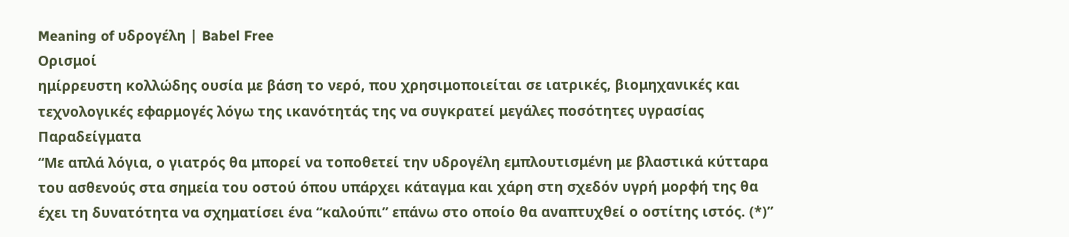Meaning of υδρογέλη | Babel Free
Ορισμοί
ημίρρευστη κολλώδης ουσία με βάση το νερό, που χρησιμοποιείται σε ιατρικές, βιομηχανικές και τεχνολογικές εφαρμογές λόγω της ικανότητάς της να συγκρατεί μεγάλες ποσότητες υγρασίας
Παραδείγματα
“Με απλά λόγια, ο γιατρός θα μπορεί να τοποθετεί την υδρογέλη εμπλουτισμένη με βλαστικά κύτταρα του ασθενούς στα σημεία του οστού όπου υπάρχει κάταγμα και χάρη στη σχεδόν υγρή μορφή της θα έχει τη δυνατότητα να σχηματίσει ένα “καλούπι” επάνω στο οποίο θα αναπτυχθεί ο οστίτης ιστός. (*)”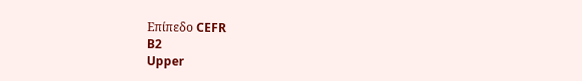Επίπεδο CEFR
B2
Upper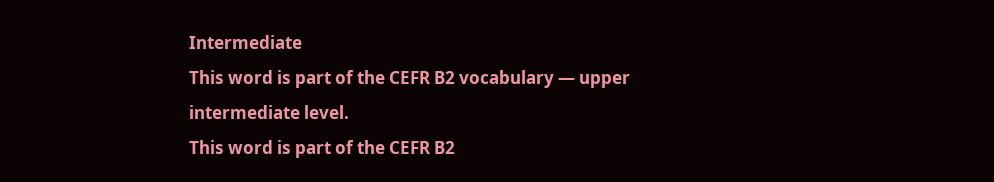Intermediate
This word is part of the CEFR B2 vocabulary — upper intermediate level.
This word is part of the CEFR B2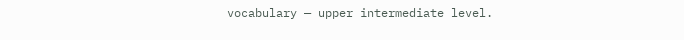vocabulary — upper intermediate level.